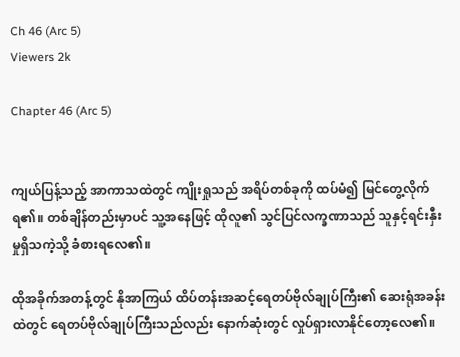Ch 46 (Arc 5)
Viewers 2k

Chapter 46 (Arc 5)


ကျယ်ပြန့်သည့် အာကာသထဲတွင် ကျိုးရှုသည် အရိပ်တစ်ခုကို ထပ်မံ၍ မြင်တွေ့လိုက်ရ၏။ တစ်ချိန်တည်းမှာပင် သူ့အနေဖြင့် ထိုလူ၏ သွင်ပြင်လက္ခဏာသည် သူနှင့်ရင်းနှီးမှုရှိသကဲ့သို့ ခံစားရလေ၏။

ထိုအခိုက်အတန့်တွင် နိုအာကြယ် ထိပ်တန်းအဆင့်ရေတပ်ဗိုလ်ချုပ်ကြီး၏ ဆေးရုံအခန်းထဲတွင် ရေတပ်ဗိုလ်ချုပ်ကြီးသည်လည်း နောက်ဆုံးတွင် လှုပ်ရှားလာနိုင်တော့လေ၏။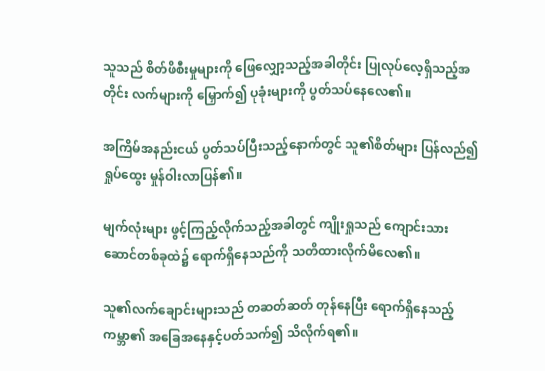သူသည် စိတ်ဖိစီးမှုများကို ဖြေလျှော့သည့်အခါတိုင်း ပြုလုပ်လေ့ရှိသည့်အတိုင်း လက်များကို မြှောက်၍ ပုခုံးများကို ပွတ်သပ်နေလေ၏။

အကြိမ်အနည်းငယ် ပွတ်သပ်ပြီးသည့်နောက်တွင် သူ၏စိတ်များ ပြန်လည်၍ ရှုပ်ထွေး မှုန်ဝါးလာပြန်၏။

မျက်လုံးများ ဖွင့်ကြည့်လိုက်သည့်အခါတွင် ကျိုးရှုသည် ကျောင်းသားဆောင်တစ်ခုထဲ၌ ရောက်ရှိနေသည်ကို သတိထားလိုက်မိလေ၏။

သူ၏လက်ချောင်းများသည် တဆတ်ဆတ် တုန်နေပြီး ရောက်ရှိနေသည့်ကမ္ဘာ၏ အခြေအနေနှင့်ပတ်သက်၍ သိလိုက်ရ၏။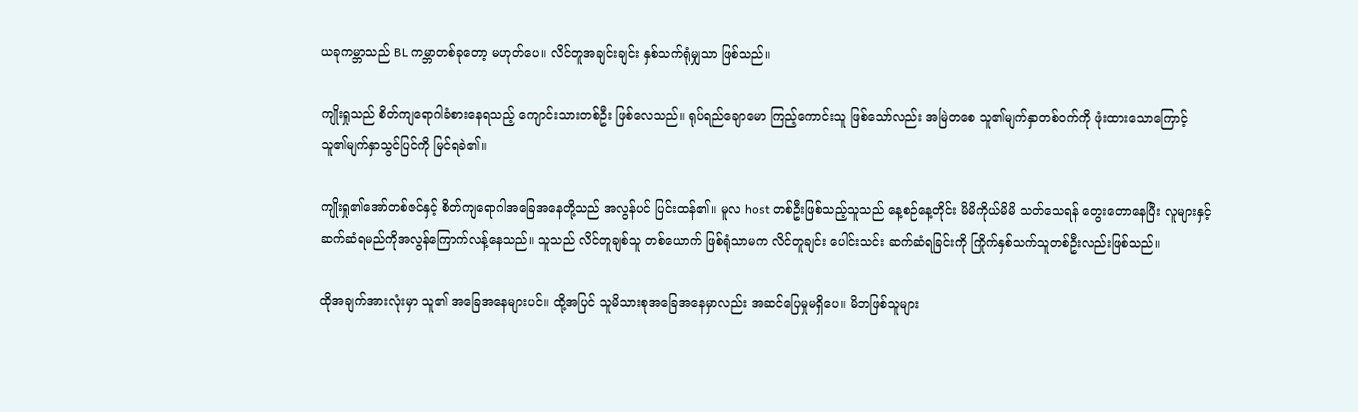ယခုကမ္ဘာသည် BL ကမ္ဘာတစ်ခုတော့ မဟုတ်ပေ။ လိင်တူအချင်းချင်း နှစ်သက်ရုံမျှသာ ဖြစ်သည်။

ကျိုးရှုသည် စိတ်ကျရောဂါခံစားနေရသည့် ကျောင်းသားတစ်ဦး ဖြစ်လေသည်။ ရုပ်ရည်ချောမော ကြည့်ကောင်းသူ ဖြစ်သော်လည်း အမြဲတစေ သူ၏မျက်နှာတစ်ဝက်ကို ဖုံးထားသောကြောင့် သူ၏မျက်နှာသွင်ပြင်ကို မြင်ရခဲ၏။

ကျိုးရှု၏အော်တစ်ဇင်နှင့် စိတ်ကျရောဂါအခြေအနေတို့သည် အလွန်ပင် ပြင်းထန်၏။ မူလ host တစ်ဦးဖြစ်သည့်သူသည် နေ့စဉ်နေ့တိုင်း မိမိကိုယ်မိမိ သတ်သေရန် တွေးတောနေပြီး လူများနှင့် ဆက်ဆံရမည်ကိုအလွန်ကြောက်လန့်နေသည်။ သူသည် လိင်တူချစ်သူ တစ်ယောက် ဖြစ်ရုံသာမက လိင်တူချင်း ပေါင်းသင်း ဆက်ဆံရခြင်းကို ကြိုက်နှစ်သက်သူတစ်ဦးလည်းဖြစ်သည်။

ထိုအချက်အားလုံးမှာ သူ၏ အခြေအနေများပင်။ ထို့အပြင် သူမိသားစုအခြေအနေမှာလည်း အဆင်ပြေမှုမရှိပေ။ မိဘဖြစ်သူများ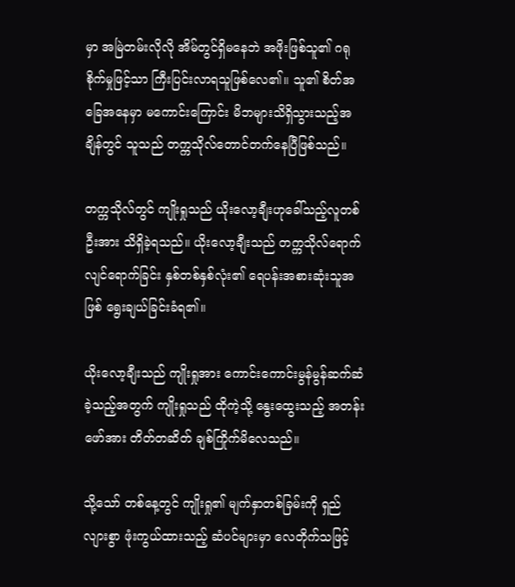မှာ အမြဲတမ်းလိုလို အိမ်တွင်ရှိမနေဘဲ အဖိုးဖြစ်သူ၏ ဂရုစိုက်မှုဖြင့်သာ ကြီးပြင်းလာရသူဖြစ်လေ၏။ သူ၏ စိတ်အခြေအနေမှာ မကောင်းကြောင်း မိဘများသိရှိသွားသည့်အချိန်တွင် သူသည် တက္ကသိုလ်တောင်တက်နေပြီဖြစ်သည်။

တက္ကသိုလ်တွင် ကျိုးရှုသည် ယိုးလော့ချီးဟုခေါ်သည့်လူတစ်ဦးအား သိရှိခဲ့ရသည်။ ယိုးလော့ချီးသည် တက္ကသိုလ်ရောက်လျင်ရောက်ခြင်း နှစ်တစ်နှစ်လုံး၏ ရေပန်းအစားဆုံးသူအဖြစ် ရွေးချယ်ခြင်းခံရ၏။

ယိုးလော့ချီးသည် ကျိုးရှုအား ကောင်းကောင်းမွန်မွန်ဆက်ဆံခဲ့သည့်အတွက် ကျိုးရှုသည် ထိုကဲ့သို့ နွေးထွေးသည့် အတန်းဖော်အား တိတ်တဆိတ် ချစ်ကြိုက်မိလေသည်။

သို့သော် တစ်နေ့တွင် ကျိုးရှု၏ မျက်နှာတစ်ခြမ်းကို ရှည်လျားစွာ ဖုံးကွယ်ထားသည့် ဆံပင်များမှာ လေတိုက်သဖြင့်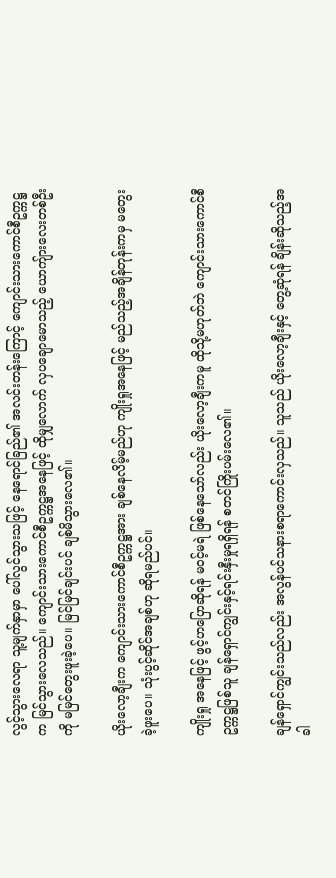လွင့်သွားလေရာ သူ့မျက်နှာမှာ ပေါ်လွင်သွားသဖြင့် နေရောင်ခြည်၏ အလင်းတန်းကြောင့် ကျောင်းသားကောင်စီဥက္ကဋ္ဌက မြင်သွားလေသည်။ ကျောင်းသားကောင်စီဥက္ကဋ္ဌအနေဖြင့် ထိုမျှလောက် လှပချောမောသည့် ယောကျ်ားလေးတစ်ဦးကို မမြင်တွေးဖူးခဲ့ပေ။ မြင်မြင်ချင်းပင် ချစ်မိသွားလေ၏။

ယိုးလော့ချီးက ကျောင်းသားကောင်စီဥက္ကဋ္ဌအား ချစ်နေလိမ့်မည်ဟု ကျိုးရှုအနေဖြင့် မည်သည့်အချိန်တုန်းကမှ မတွေးခဲ့ဖူးပေ။ သုံးပွင့်ဆိုင်အချစ်ဟု ဆိုရမည်ပင်။

ကျိုးရှု အနေဖြင့် ဖွင့်ဟပြောဆိုရန် မဝင့်မရဲ ဖြစ်နေသော်လည်း ယိုးလော့ချီးကမူ ထိုသို့မဟုတ်ဘဲ ကျောင်းသားကောင်စီ ဥက္ကဋ္ဌဖြစ်သူ ချန်ရှောင်ကျွင်းနှင့်ရင်းနှီးမှုရရှိရန် စတင်ကြိုးပမ်းလေ၏။

ချန်ရှောင်ကျွင်းသည်လည်း အလွန်ပင်သနားစရာကောင်းလှသည်။ သူသည် ယိုးလော့ချီးနှင့် တွေ့ဆုံရန် ချိန်းဆိုသည့်အခါ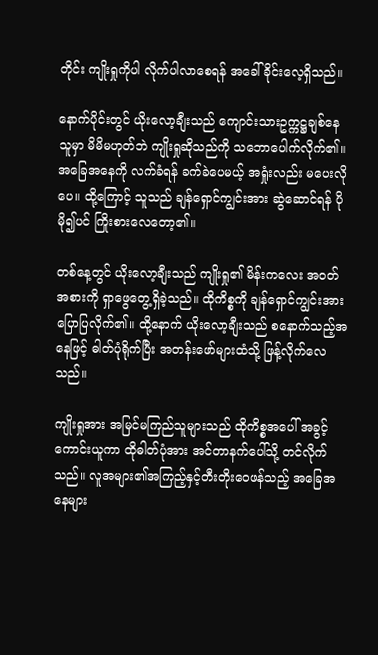တိုင်း ကျိုးရှုကိုပါ လိုက်ပါလာစေရန် အခေါ်ခိုင်းလေ့ရှိသည်။

နောက်ပိုင်းတွင် ယိုးလော့ချီးသည် ကျောင်းသားဥက္ကဋ္ဌချစ်နေသူမှာ မိမိမဟုတ်ဘဲ ကျိုးရှုဆိုသည်ကို သဘောပေါက်လိုက်၏။ အခြေအနေကို လက်ခံရန် ခက်ခဲပေမယ့် အရှုံးလည်း မပေးလိုပေ။ ထို့ကြောင့် သူသည် ချန်ရှောင်ကျွင်းအား ဆွဲဆောင်ရန် ပိုမို၍ပင် ကြိုးစားလေတော့၏။

တစ်နေ့တွင် ယိုးလော့ချီးသည် ကျိုးရှု၏ မိန်းကလေး အဝတ်အစားကို ရှာဖွေတွေ့ရှိခဲ့သည်။ ထိုကိစ္စကို ချန်ရှောင်ကျွင်းအား ပြောပြလိုက်၏။ ထို့နောက် ယိုးလော့ချီးသည် စနောက်သည့်အနေဖြင့် ဓါတ်ပုံရိုက်ပြီး အတန်းဖော်များထံသို့ ဖြန့်လိုက်လေသည်။

ကျိုးရှုအား အမြင်မကြည်သူများသည် ထိုကိစ္စအပေါ် အခွင့်ကောင်းယူကာ ထိုဓါတ်ပုံအား အင်တာနက်ပေါ်သို့ တင်လိုက်သည်။ လူအများ၏အကြည့်နှင့်တီးတိုးဝေဖန်သည့် အခြေအနေများ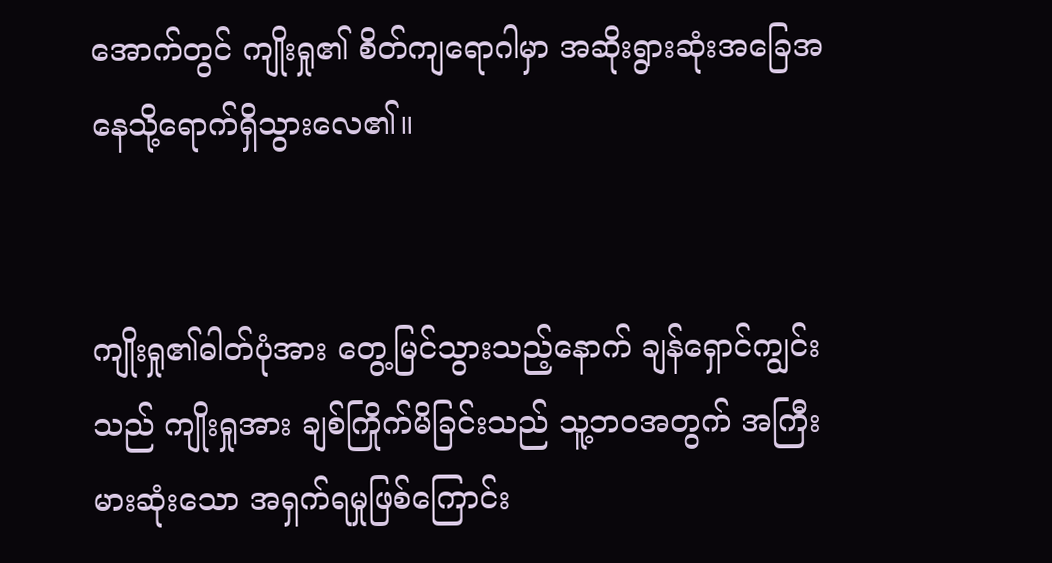အောက်တွင် ကျိုးရှု၏ စိတ်ကျရောဂါမှာ အဆိုးရွားဆုံးအခြေအနေသို့ရောက်ရှိသွားလေ၏။


ကျိုးရှု၏ဓါတ်ပုံအား တွေ့မြင်သွားသည့်နောက် ချန်ရှောင်ကျွင်းသည် ကျိုးရှုအား ချစ်ကြိုက်မိခြင်းသည် သူ့ဘဝအတွက် အကြီးမားဆုံးသော အရှက်ရမှုဖြစ်ကြောင်း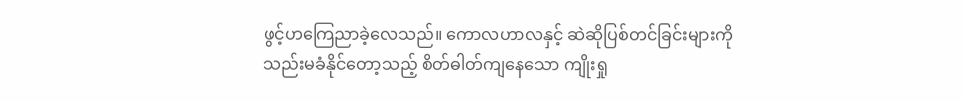ဖွင့်ဟကြေညာခဲ့လေသည်။ ကောလဟာလနှင့် ဆဲဆိုပြစ်တင်ခြင်းများကို သည်းမခံနိုင်တော့သည့် စိတ်ဓါတ်ကျနေသော ကျိုးရှု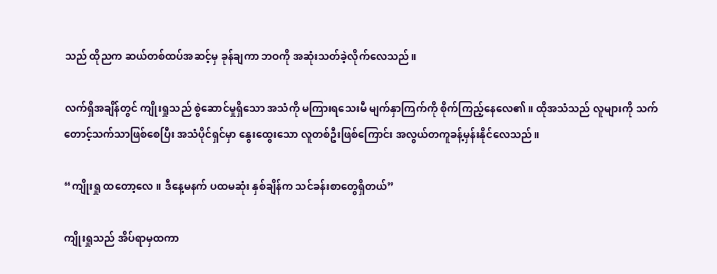သည် ထိုညက ဆယ်တစ်ထပ်အဆင့်မှ ခုန်ချကာ ဘဝကို အဆုံးသတ်ခဲ့လိုက်လေသည်။

လက်ရှိအချိန်တွင် ကျိုးရှုသည် စွဲဆောင်မှုရှိသော အသံကို မကြားရသေးမီ မျက်နှာကြက်ကို စိုက်ကြည့်နေလေ၏။ ထိုအသံသည် လူများကို သက်တောင့်သက်သာဖြစ်စေပြီး အသံပိုင်ရှင်မှာ နွေးထွေးသော လူတစ်ဦးဖြစ်ကြောင်း အလွယ်တကူခန့်မှန်းနိုင်လေသည်။

“ကျိုးရှု ထတော့လေ။ ဒီနေ့မနက် ပထမဆုံး နှစ်ချိန်က သင်ခန်းစာတွေရှိတယ်”

ကျိုးရှုသည် အိပ်ရာမှထကာ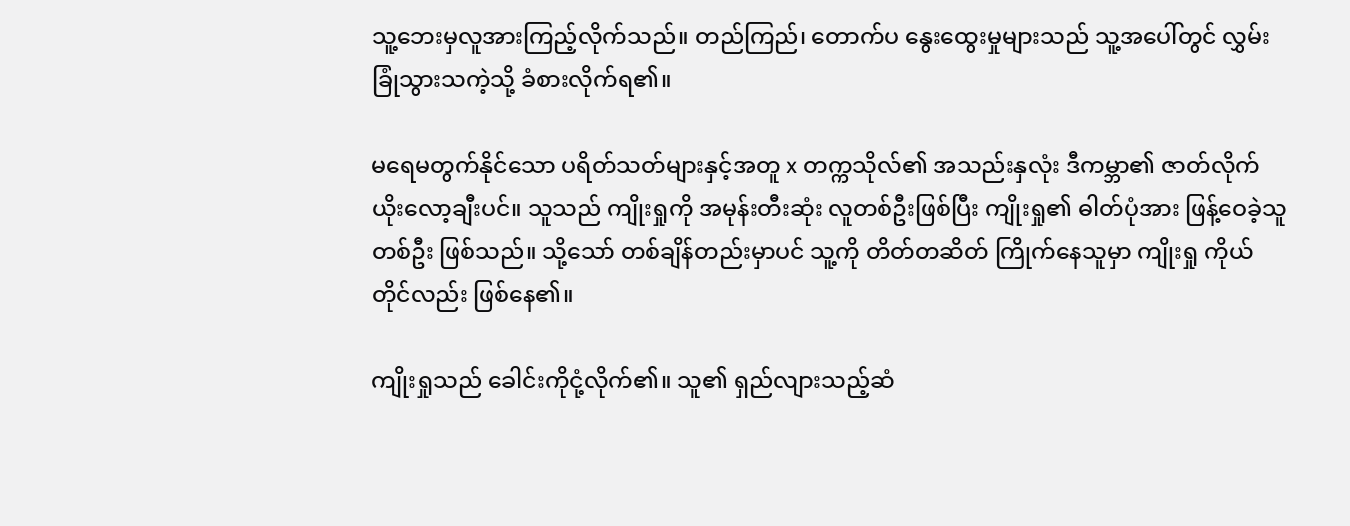သူ့ဘေးမှလူအားကြည့်လိုက်သည်။ တည်ကြည်၊ တောက်ပ နွေးထွေးမှုများသည် သူ့အပေါ်တွင် လွှမ်းခြုံသွားသကဲ့သို့ ခံစားလိုက်ရ၏။

မရေမတွက်နိုင်သော ပရိတ်သတ်များနှင့်အတူ x တက္ကသိုလ်၏ အသည်းနှလုံး ဒီကမ္ဘာ၏ ဇာတ်လိုက် ယိုးလော့ချီးပင်။ သူသည် ကျိုးရှုကို အမုန်းတီးဆုံး လူတစ်ဦးဖြစ်ပြီး ကျိုးရှု၏ ဓါတ်ပုံအား ဖြန့်ဝေခဲ့သူတစ်ဦး ဖြစ်သည်။ သို့သော် တစ်ချိန်တည်းမှာပင် သူ့ကို တိတ်တဆိတ် ကြိုက်နေသူမှာ ကျိုးရှု ကိုယ်တိုင်လည်း ဖြစ်နေ၏။

ကျိုးရှုသည် ခေါင်းကိုငုံ့လိုက်၏။ သူ၏ ရှည်လျားသည့်ဆံ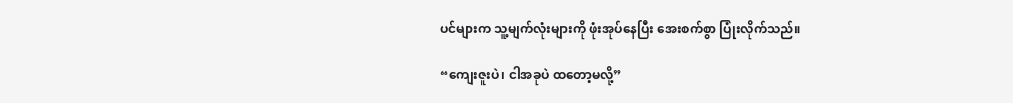ပင်များက သူ့မျက်လုံးများကို ဖုံးအုပ်နေပြီး အေးစက်စွာ ပြုံးလိုက်သည်။

“ကျေးဇူးပဲ၊ ငါအခုပဲ ထတော့မလို့”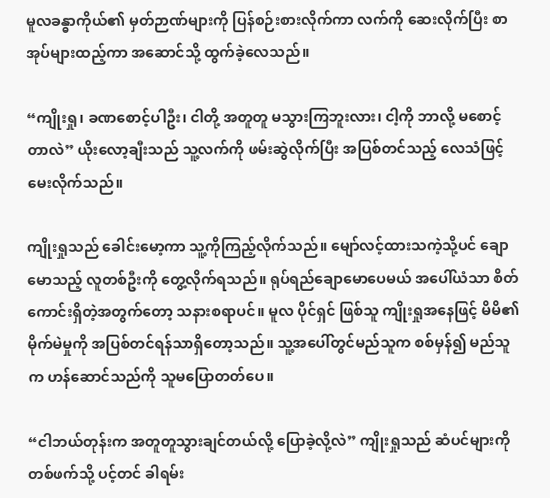မူလခန္ဓာကိုယ်၏ မှတ်ဉာဏ်များကို ပြန်စဉ်းစားလိုက်ကာ လက်ကို ဆေးလိုက်ပြီး စာအုပ်များထည့်ကာ အဆောင်သို့ ထွက်ခဲ့လေသည်။

“ကျိုးရှု၊ ခဏစောင့်ပါဦး၊ ငါတို့ အတူတူ မသွားကြဘူးလား၊ ငါ့ကို ဘာလို့ မစောင့်တာလဲ” ယိုးလော့ချီးသည် သူ့လက်ကို ဖမ်းဆွဲလိုက်ပြီး အပြစ်တင်သည့် လေသံဖြင့်မေးလိုက်သည်။

ကျိုးရှုသည် ခေါင်းမော့ကာ သူ့ကိုကြည့်လိုက်သည်။ မျော်လင့်ထားသကဲ့သို့ပင် ချောမောသည့် လူတစ်ဦးကို တွေ့လိုက်ရသည်။ ရုပ်ရည်ချောမောပေမယ် အပေါ်ယံသာ စိတ်ကောင်းရှိတဲ့အတွက်တော့ သနားစရာပင်။ မူလ ပိုင်ရှင် ဖြစ်သူ ကျိုးရှုအနေဖြင့် မိမိ၏မိုက်မဲမှုကို အပြစ်တင်ရန်သာရှိတော့သည်။ သူ့အပေါ်တွင်မည်သူက စစ်မှန်၍ မည်သူက ဟန်ဆောင်သည်ကို သူမပြောတတ်ပေ။

“ငါဘယ်တုန်းက အတူတူသွားချင်တယ်လို့ ပြောခဲ့လို့လဲ” ကျိုးရှုသည် ဆံပင်များကို တစ်ဖက်သို့ ပင့်တင် ခါရမ်း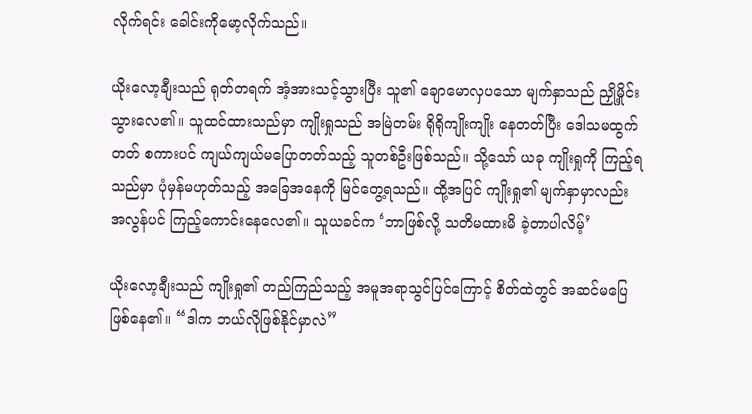လိုက်ရင်း ခေါင်းကိုမော့လိုက်သည်။

ယိုးလော့ချီးသည် ရုတ်တရက် အံ့အားသင့်သွားပြီး သူ၏ ချောမောလှပသော မျက်နှာသည် ညှို့မှိုင်းသွားလေ၏။ သူထင်ထားသည်မှာ ကျိုးရှုသည် အမြဲတမ်း ရိုရိုကျိုးကျိုး နေတတ်ပြီး ဒေါသမထွက်တတ် စကားပင် ကျယ်ကျယ်မပြောတတ်သည့် သူတစ်ဦးဖြစ်သည်။ သို့သော် ယခု ကျိုးရှုကို ကြည့်ရသည်မှာ ပုံမှန်မဟုတ်သည့် အခြေအနေကို မြင်တွေ့ရသည်။ ထို့အပြင် ကျိုးရှု၏ မျက်နှာမှာလည်း အလွန်ပင် ကြည့်ကောင်းနေလေ၏။ သူယခင်က ‘ဘာဖြစ်လို့ သတိမထားမိ ခဲ့တာပါလိမ့်’

ယိုးလော့ချီးသည် ကျိုးရှု၏ တည်ကြည်သည့် အမူအရာသွင်ပြင်ကြောင့် စိတ်ထဲတွင် အဆင်မပြေဖြစ်နေ၏။ “ဒါက ဘယ်လိုဖြစ်နိုင်မှာလဲ”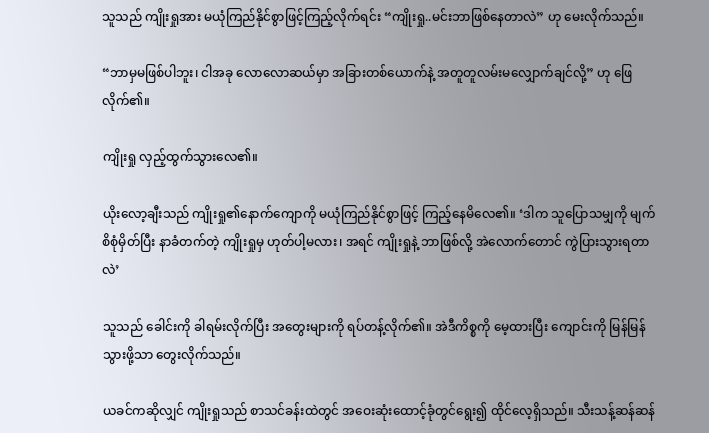သူသည် ကျိုးရှုအား မယုံကြည်နိုင်စွာဖြင့်ကြည့်လိုက်ရင်း “ကျိုးရှု..မင်းဘာဖြစ်နေတာလဲ” ဟု မေးလိုက်သည်။

“ဘာမှမဖြစ်ပါဘူး၊ ငါအခု လောလောဆယ်မှာ အခြားတစ်ယောက်နဲ့ အတူတူလမ်းမလျှောက်ချင်လို့” ဟု ဖြေလိုက်၏။

ကျိုးရှု လှည့်ထွက်သွားလေ၏။

ယိုးလော့ချီးသည် ကျိုးရှု၏နောက်ကျောကို မယုံကြည်နိုင်စွာဖြင့် ကြည့်နေမိလေ၏။ ‘ဒါက သူပြောသမျှကို မျက်စိစုံမှိတ်ပြီး နာခံတက်တဲ့ ကျိုးရှုမှ ဟုတ်ပါ့မလား၊ အရင် ကျိုးရှုနဲ့ ဘာဖြစ်လို့ အဲလောက်တောင် ကွဲပြားသွားရတာလဲ’

သူသည် ခေါင်းကို ခါရမ်းလိုက်ပြီး အတွေးများကို ရပ်တန့်လိုက်၏။ အဲဒီကိစ္စကို မေ့ထားပြီး ကျောင်းကို မြန်မြန်သွားဖို့သာ တွေးလိုက်သည်။

ယခင်ကဆိုလျှင် ကျိုးရှုသည် စာသင်ခန်းထဲတွင် အဝေးဆုံးထောင့်ခုံတွင်ရွေး၍ ထိုင်လေ့ရှိသည်။ သီးသန့်ဆန်ဆန်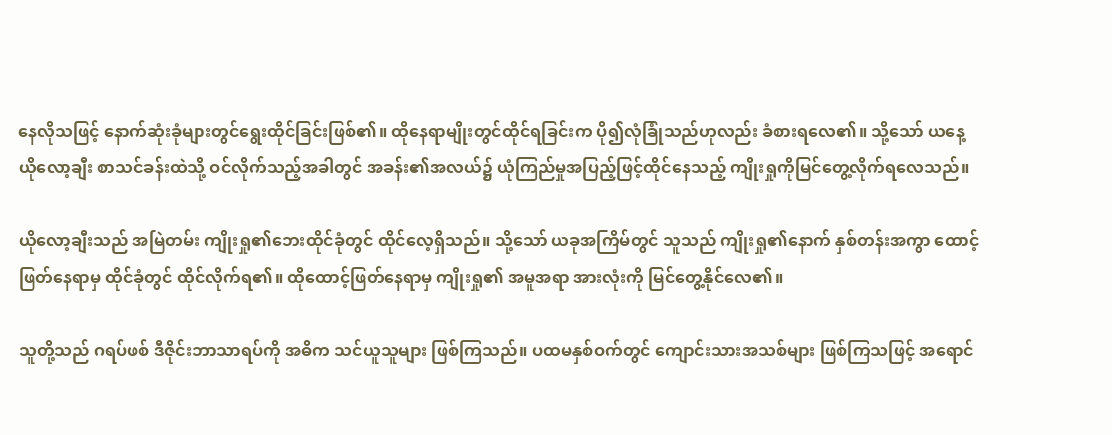နေလိုသဖြင့် နောက်ဆုံးခုံများတွင်ရွေးထိုင်ခြင်းဖြစ်၏။ ထိုနေရာမျိုးတွင်ထိုင်ရခြင်းက ပို၍လုံခြုံသည်ဟုလည်း ခံစားရလေ၏။ သို့သော် ယနေ့ ယိုလော့ချီး စာသင်ခန်းထဲသို့ ဝင်လိုက်သည့်အခါတွင် အခန်း၏အလယ်၌ ယုံကြည်မှုအပြည့်ဖြင့်ထိုင်နေသည့် ကျိုးရှုကိုမြင်တွေ့လိုက်ရလေသည်။

ယိုလော့ချီးသည် အမြဲတမ်း ကျိုးရှု၏ဘေးထိုင်ခုံတွင် ထိုင်လေ့ရှိသည်။ သို့သော် ယခုအကြိမ်တွင် သူသည် ကျိုးရှု၏နောက် နှစ်တန်းအကွာ ထောင့်ဖြတ်နေရာမှ ထိုင်ခုံတွင် ထိုင်လိုက်ရ၏။ ထိုထောင့်ဖြတ်နေရာမှ ကျိုးရှု၏ အမူအရာ အားလုံးကို မြင်တွေ့နိုင်လေ၏။

သူတို့သည် ဂရပ်ဖစ် ဒီဇိုင်းဘာသာရပ်ကို အဓိက သင်ယူသူများ ဖြစ်ကြသည်။ ပထမနှစ်ဝက်တွင် ကျောင်းသားအသစ်များ ဖြစ်ကြသဖြင့် အရောင်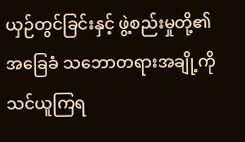ယှဉ်တွင်ခြင်းနှင့် ဖွဲ့စည်းမှုတို့၏ အခြေခံ သဘောတရားအချို့ကို သင်ယူကြရ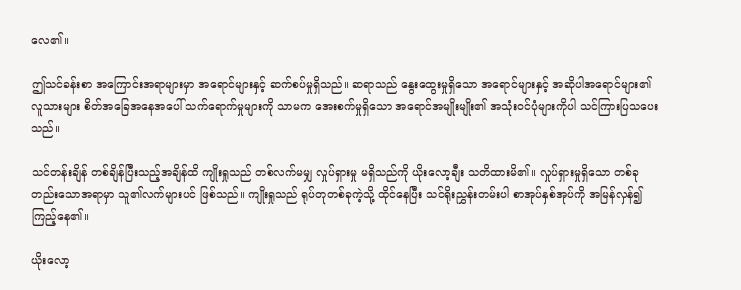လေ၏။

ဤသင်ခန်းစာ အကြောင်းအရာများမှာ အရောင်များနှင့် ဆက်စပ်မှုရှိသည်။ ဆရာသည် နွေးထွေးမှုရှိသော အရောင်များနှင့် အဆိုပါအရောင်များ၏ လူသားများ စိတ်အခြေအနေအပေါ် သက်ရောက်မှုများကို သာမက အေးစက်မှုရှိသော အရောင်အမျိုးမျိုး၏ အသုံးဝင်ပုံများကိုပါ သင်ကြားပြသပေးသည်။

သင်တန်းချိန် တစ်ချိန်ပြီးသည့်အချိန်ထိ ကျိုးရှုသည် တစ်လက်မမျှ လှုပ်ရှားမှု မရှိသည်ကို ယိုးလော့ချီး သတိထားမိ၏။ လှုပ်ရှားမှုရှိသော တစ်ခုတည်းသောအရာမှာ သူ၏လက်များပင် ဖြစ်သည်။ ကျိုးရှုသည် ရုပ်တုတစ်ခုကဲ့သို့ ထိုင်နေပြီး သင်ရိုးညွှန်းတမ်းပါ စာအုပ်နှစ်အုပ်ကို အမြန်လှန်၍ ကြည့်နေ၏။

ယိုးလော့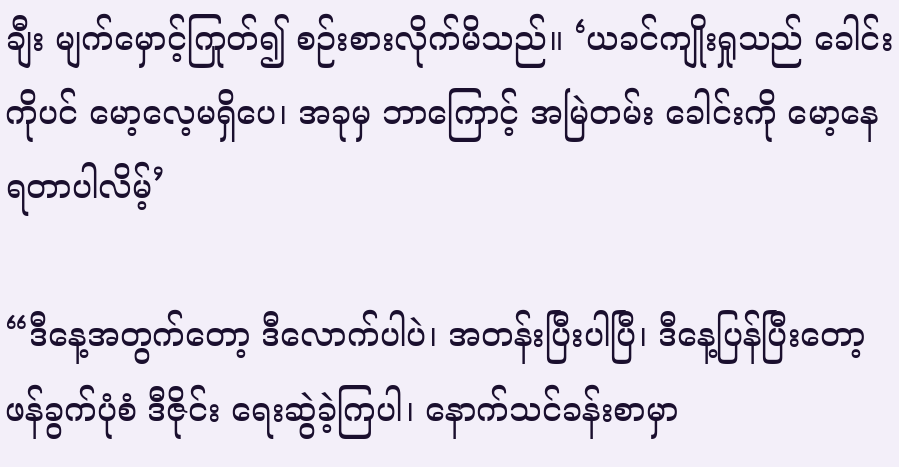ချီး မျက်မှောင့်ကြုတ်၍ စဉ်းစားလိုက်မိသည်။ ‘ယခင်ကျိုးရှုသည် ခေါင်းကိုပင် မော့လေ့မရှိပေ၊ အခုမှ ဘာကြောင့် အမြဲတမ်း ခေါင်းကို မော့နေရတာပါလိမ့်’

“ဒီနေ့အတွက်တော့ ဒီလောက်ပါပဲ၊ အတန်းပြီးပါပြီ၊ ဒီနေ့ပြန်ပြီးတော့ ဖန်ခွက်ပုံစံ ဒီဇိုင်း ရေးဆွဲခဲ့ကြပါ၊ နောက်သင်ခန်းစာမှာ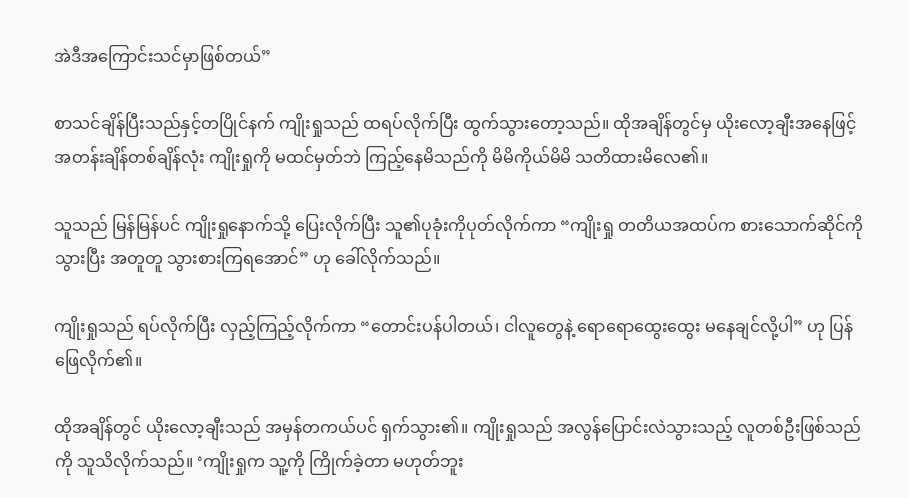အဲဒီအကြောင်းသင်မှာဖြစ်တယ်”

စာသင်ချိန်ပြီးသည်နှင့်တပြိုင်နက် ကျိုးရှုသည် ထရပ်လိုက်ပြီး ထွက်သွားတော့သည်။ ထိုအချိန်တွင်မှ ယိုးလော့ချီးအနေဖြင့် အတန်းချိန်တစ်ချိန်လုံး ကျိုးရှုကို မထင်မှတ်ဘဲ ကြည့်နေမိသည်ကို မိမိကိုယ်မိမိ သတိထားမိလေ၏။

သူသည် မြန်မြန်ပင် ကျိုးရှုနောက်သို့ ပြေးလိုက်ပြီး သူ၏ပုခုံးကိုပုတ်လိုက်ကာ “ကျိုးရှု တတိယအထပ်က စားသောက်ဆိုင်ကို သွားပြီး အတူတူ သွားစားကြရအောင်” ဟု ခေါ်လိုက်သည်။

ကျိုးရှုသည် ရပ်လိုက်ပြီး လှည့်ကြည့်လိုက်ကာ “တောင်းပန်ပါတယ်၊ ငါလူတွေနဲ့ ရောရောထွေးထွေး မနေချင်လို့ပါ” ဟု ပြန်ဖြေလိုက်၏။

ထိုအချိန်တွင် ယိုးလော့ချီးသည် အမှန်တကယ်ပင် ရှက်သွား၏။ ကျိုးရှုသည် အလွန်ပြောင်းလဲသွားသည့် လူတစ်ဦးဖြစ်သည်ကို သူသိလိုက်သည်။ ‘ကျိုးရှုက သူ့ကို ကြိုက်ခဲ့တာ မဟုတ်ဘူး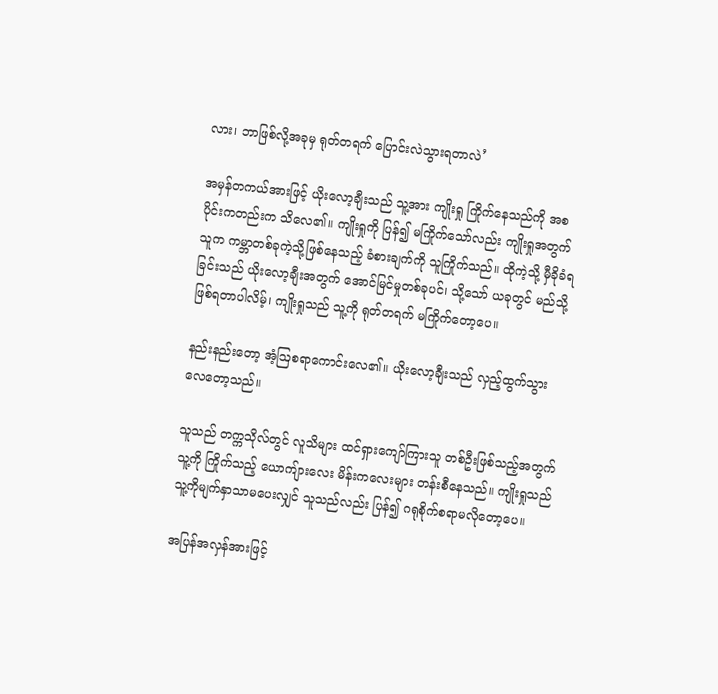လား၊ ဘာဖြစ်လို့အခုမှ ရုတ်တရက် ပြောင်းလဲသွားရတာလဲ’

အမှန်တကယ်အားဖြင့် ယိုးလော့ချီးသည် သူ့အား ကျိုးရှု ကြိုက်နေသည်ကို အစပိုင်းကတည်းက သိလေ၏။ ကျိုးရှုကို ပြန်၍ မကြိုက်သော်လည်း ကျိုးရှုအတွက် သူက ကမ္ဘာတစ်ခုကဲ့သို့ဖြစ်နေသည့် ခံစားချက်ကို သူကြိုက်သည်။ ထိုကဲ့သို့ မှီခိုခံရခြင်းသည် ယိုးလော့ချီးအတွက် အောင်မြင်မှုတစ်ခုပင်၊ သို့သော် ယခုတွင် မည်သို့ ဖြစ်ရတာပါလိမ့်၊ ကျိုးရှုသည် သူ့ကို ရုတ်တရက် မကြိုက်တော့ပေ။

နည်းနည်းတော့ အံ့ဩစရာကောင်းလေ၏။ ယိုးလော့ချီးသည် လှည့်ထွက်သွားလေတော့သည်။

သူသည် တက္ကသိုလ်တွင် လူသိများ ထင်ရှားကျော်ကြားသူ တစ်ဦးဖြစ်သည့်အတွက် သူ့ကို ကြိုက်သည့် ယောကျ်ားလေး မိန်းကလေးများ တန်းစီနေသည်။ ကျိုးရှုသည် သူ့ကိုမျက်နှာသာမပေးလျှင် သူသည်လည်း ပြန်၍ ဂရုစိုက်စရာမလိုတော့ပေ။

အပြန်အလှန်အားဖြင့်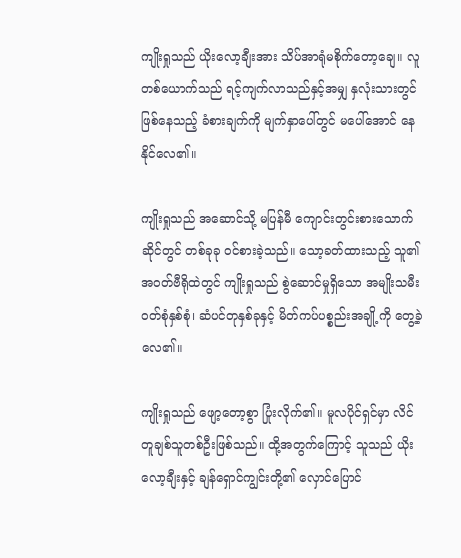ကျိုးရှုသည် ယိုးလော့ချီးအား သိပ်အာရုံမစိုက်တော့ချေ။ လူတစ်ယောက်သည် ရင့်ကျက်လာသည်နှင့်အမျှ နှလုံးသားတွင် ဖြစ်နေသည့် ခံစားချက်ကို မျက်နှာပေါ်တွင် မပေါ်အောင် နေနိုင်လေ၏။

ကျိုးရှုသည် အဆောင်သို့ မပြန်မီ ကျောင်းတွင်းစားသောက်ဆိုင်တွင် တစ်ခုခု ဝင်စားခဲ့သည်။ သော့ခတ်ထားသည့် သူ၏အဝတ်ဗီရိုထဲတွင် ကျိုးရှုသည် စွဲဆောင်မှုရှိသော အမျိုးသမီးဝတ်စုံနှစ်စုံ၊ ဆံပင်တုနှစ်ခုနှင့် မိတ်ကပ်ပစ္စည်းအချို့ကို တွေ့ခဲ့လေ၏။

ကျိုးရှုသည် ဖျော့တော့စွာ ပြုံးလိုက်၏။ မူလပိုင်ရှင်မှာ လိင်တူချစ်သူတစ်ဦးဖြစ်သည်။ ထို့အတွက်ကြောင့် သူသည် ယိုးလော့ချီးနှင့် ချန်ရှောင်ကျွင်းတို့၏ လှောင်ပြောင်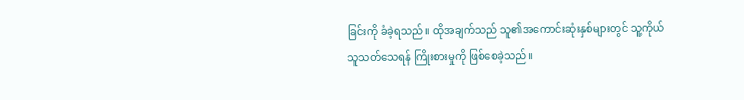ခြင်းကို ခံခဲ့ရသည်။ ထိုအချက်သည် သူ၏အကောင်းဆုံးနှစ်များတွင် သူ့ကိုယ်သူသတ်သေရန် ကြိုးစားမှုကို ဖြစ်စေခဲ့သည်။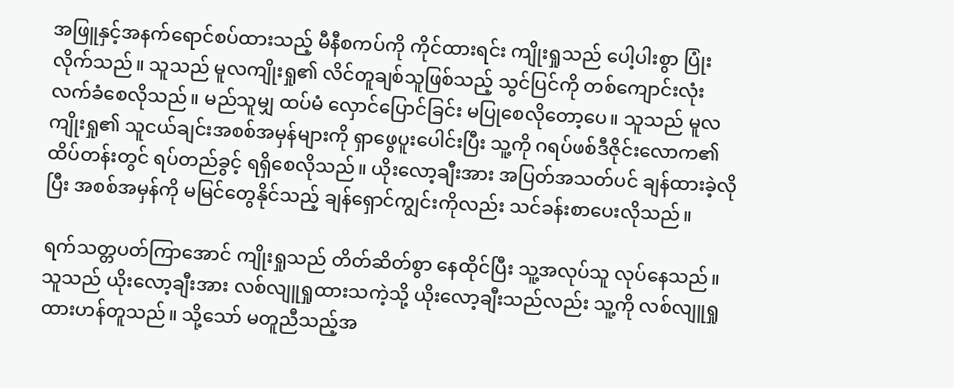အဖြူနှင့်အနက်ရောင်စပ်ထားသည့် မီနီစကပ်ကို ကိုင်ထားရင်း ကျိုးရှုသည် ပေါ့ပါးစွာ ပြုံးလိုက်သည်။ သူသည် မူလကျိုးရှု၏ လိင်တူချစ်သူဖြစ်သည့် သွင်ပြင်ကို တစ်ကျောင်းလုံး လက်ခံစေလိုသည်။ မည်သူမျှ ထပ်မံ လှောင်ပြောင်ခြင်း မပြုစေလိုတော့ပေ။ သူသည် မူလကျိုးရှု၏ သူငယ်ချင်းအစစ်အမှန်များကို ရှာဖွေပူးပေါင်းပြီး သူ့ကို ဂရပ်ဖစ်ဒီဇိုင်းလောက၏ ထိပ်တန်းတွင် ရပ်တည်ခွင့် ရရှိစေလိုသည်။ ယိုးလော့ချီးအား အပြတ်အသတ်ပင် ချန်ထားခဲ့လိုပြီး အစစ်အမှန်ကို မမြင်တွေနိုင်သည့် ချန်ရှောင်ကျွင်းကိုလည်း သင်ခန်းစာပေးလိုသည်။

ရက်သတ္တပတ်ကြာအောင် ကျိုးရှုသည် တိတ်ဆိတ်စွာ နေထိုင်ပြီး သူ့အလုပ်သူ လုပ်နေသည်။ သူသည် ယိုးလော့ချီးအား လစ်လျူရှုထားသကဲ့သို့ ယိုးလော့ချီးသည်လည်း သူ့ကို လစ်လျူရှု ထားဟန်တူသည်။ သို့သော် မတူညီသည့်အ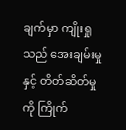ချက်မှာ ကျိုးရှုသည် အေးချမ်းမှုနှင့် တိတ်ဆိတ်မှုကို ကြိုက်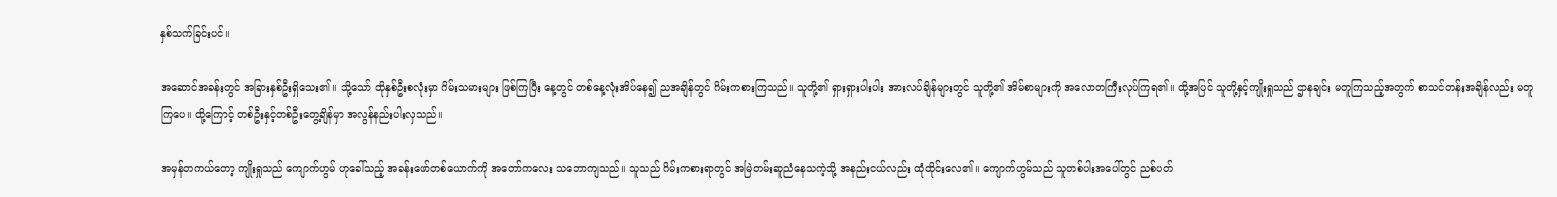နှစ်သက်ခြင်းပင်။

အဆောင်အခန်းတွင် အခြားနှစ်ဦးရှိသေး၏။ သို့သော် ထိုနှစ်ဦးစလုံးမှာ ဂိမ်းသမားများ ဖြစ်ကြပြီး နေ့တွင် တစ်နေ့လုံးအိပ်နေ၍ ညအချိန်တွင် ဂိမ်းကစားကြသည်။ သူတို့၏ ရှားရှားပါးပါး အားလပ်ချိန်များတွင် သူတို့၏ အိမ်စာများကို အလောတကြီးလုပ်ကြရ၏။ ထို့အပြင် သူတို့နှင့်ကျိုးရှုသည် ဌာနချင်း မတူကြသည့်အတွက် စာသင်တန်းအချိန်လည်း မတူကြပေ။ ထို့ကြောင့် တစ်ဦးနှင့်တစ်ဦးတွေ့ချိန်မှာ အလွန်နည်းပါးလှသည်။

အမှန်တကယ်တော့ ကျိုးရှုသည် ကျောက်ဟွမ် ဟုခေါ်သည့် အခန်းဖော်တစ်ယောက်ကို အတော်ကလေး သဘောကျသည်။ သူသည် ဂိမ်းကစားရာတွင် အမြဲတမ်းဆူညံနေသကဲ့သို့ အနည်းငယ်လည်း ထုံထိုင်းလေ၏။ ကျောက်ဟွမ်သည် သူတစ်ပါးအပေါ်တွင် ညစ်ပတ်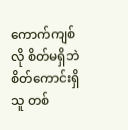ကောက်ကျစ်လို စိတ်မရှိဘဲ စိတ်ကောင်းရှိသူ တစ်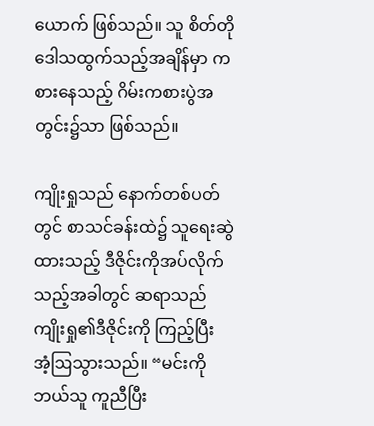ယောက် ဖြစ်သည်။ သူ စိတ်တိုဒေါသထွက်သည့်အချိန်မှာ ကစားနေသည့် ဂိမ်းကစားပွဲအတွင်း၌သာ ဖြစ်သည်။

ကျိုးရှုသည် နောက်တစ်ပတ်တွင် စာသင်ခန်းထဲ၌ သူရေးဆွဲထားသည့် ဒီဇိုင်းကိုအပ်လိုက်သည့်အခါတွင် ဆရာသည် ကျိုးရှု၏ဒီဇိုင်းကို ကြည့်ပြီး အံ့ဩသွားသည်။ “မင်းကို ဘယ်သူ ကူညီပြီး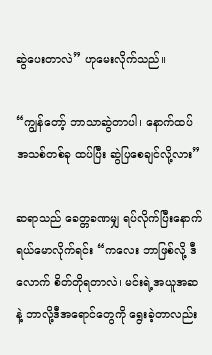ဆွဲပေးတာလဲ” ဟုမေးလိုက်သည်။

“ကျွန်တော့် ဘာသာဆွဲတာပါ၊ နောက်ထပ် အသစ်တစ်ခု ထပ်ပြီး ဆွဲပြစေချင်လို့လား”

ဆရာသည် ခေတ္တခဏမျှ ရပ်လိုက်ပြီးနောက် ရယ်မောလိုက်ရင်း “ကလေး ဘာဖြစ်လို့ ဒီလောက် စိတ်တိုရတာလဲ၊ မင်းရဲ့အယူအဆနဲ့ ဘာလို့ဒီအရောင်တွေကို ရွေးခဲ့တာလည်း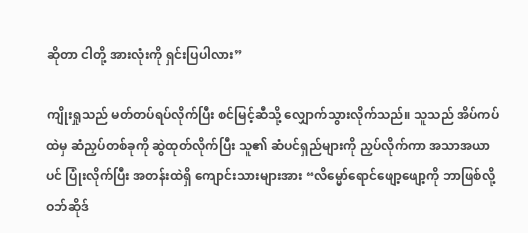ဆိုတာ ငါတို့ အားလုံးကို ရှင်းပြပါလား”

ကျိုးရှုသည် မတ်တပ်ရပ်လိုက်ပြီး စင်မြင့်ဆီသို့ လျှောက်သွားလိုက်သည်။ သူသည် အိပ်ကပ်ထဲမှ ဆံညှပ်တစ်ခုကို ဆွဲထုတ်လိုက်ပြီး သူ၏ ဆံပင်ရှည်များကို ညှပ်လိုက်ကာ အသာအယာပင် ပြုံးလိုက်ပြီး အတန်းထဲရှိ ကျောင်းသားများအား “လိမ္မော်ရောင်ဖျော့ဖျော့ကို ဘာဖြစ်လို့ ဝဘ်ဆိုဒ်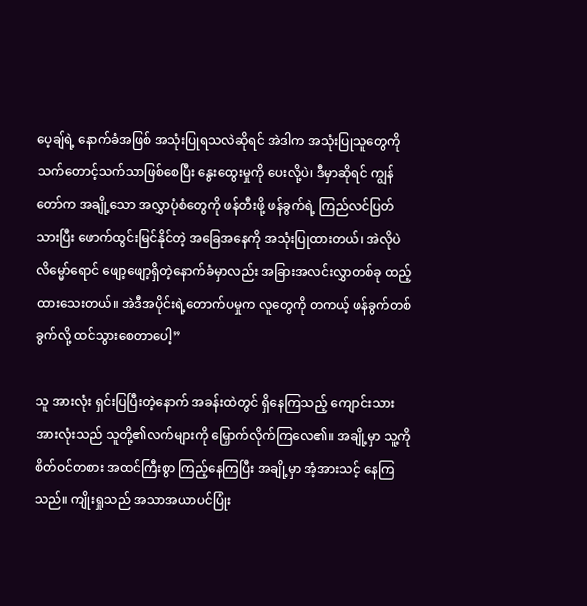ပေ့ချ်ရဲ့ နောက်ခံအဖြစ် အသုံးပြုရသလဲဆိုရင် အဲဒါက အသုံးပြုသူတွေကို သက်တောင့်သက်သာဖြစ်စေပြီး နွေးထွေးမှုကို ပေးလို့ပဲ၊ ဒီမှာဆိုရင် ကျွန်တော်က အချို့သော အလွှာပုံစံတွေကို ဖန်တီးဖို့ ဖန်ခွက်ရဲ့ ကြည်လင်ပြတ်သားပြီး ဖောက်ထွင်းမြင်နိုင်တဲ့ အခြေအနေကို အသုံးပြုထားတယ်၊ အဲလိုပဲ လိမ္မော်ရောင် ဖျော့ဖျော့ရှိတဲ့နောက်ခံမှာလည်း အခြားအလင်းလွှာတစ်ခု ထည့်ထားသေးတယ်။ အဲဒီအပိုင်းရဲ့တောက်ပမှုက လူတွေကို တကယ့် ဖန်ခွက်တစ်ခွက်လို့ ထင်သွားစေတာပေါ့”

သူ အားလုံး ရှင်းပြပြီးတဲ့နောက် အခန်းထဲတွင် ရှိနေကြသည့် ကျောင်းသားအားလုံးသည် သူတို့၏လက်များကို မြှောက်လိုက်ကြလေ၏။ အချို့မှာ သူ့ကို စိတ်ဝင်တစား အထင်ကြီးစွာ ကြည့်နေကြပြီး အချို့မှာ အံ့အားသင့် နေကြသည်။ ကျိုးရှုသည် အသာအယာပင်ပြုံး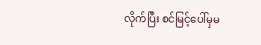လိုက်ပြီး စင်မြင့်ပေါ်မှမ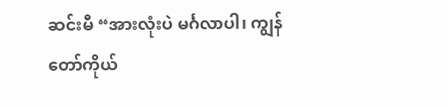ဆင်းမီ “အားလုံးပဲ မင်္ဂလာပါ၊ ကျွန်တော်ကိုယ်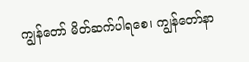ကျွန်တော် မိတ်ဆက်ပါရစေ၊ ကျွန်တော်နာ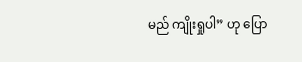မည် ကျိုးရှုပါ” ဟု ပြော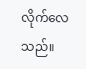လိုက်လေသည်။